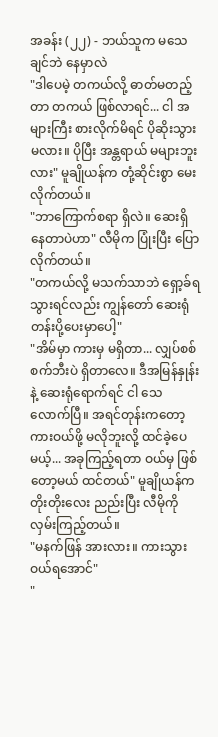အခန်း (၂၂) - ဘယ်သူက မသေချင်ဘဲ နေမှာလဲ
"ဒါပေမဲ့ တကယ်လို့ ဓာတ်မတည့်တာ တကယ် ဖြစ်လာရင်... ငါ အများကြီး စားလိုက်မိရင် ပိုဆိုးသွားမလား။ ပိုပြီး အန္တရာယ် မများဘူးလား" မူချိုယန်က တုံ့ဆိုင်းစွာ မေးလိုက်တယ်။
"ဘာကြောက်စရာ ရှိလဲ။ ဆေးရှိနေတာပဲဟာ" လီမိုက ပြုံးပြီး ပြောလိုက်တယ်။
"တကယ်လို့ မသက်သာဘဲ ရှော့ခ်ရသွားရင်လည်း ကျွန်တော် ဆေးရုံတန်းပို့ပေးမှာပေါ့"
"အိမ်မှာ ကားမှ မရှိတာ... လျှပ်စစ်စက်ဘီးပဲ ရှိတာလေ။ ဒီအမြန်နှုန်းနဲ့ ဆေးရုံရောက်ရင် ငါ သေလောက်ပြီ။ အရင်တုန်းကတော့ ကားဝယ်ဖို့ မလိုဘူးလို့ ထင်ခဲ့ပေမယ့်... အခုကြည့်ရတာ ဝယ်မှ ဖြစ်တော့မယ် ထင်တယ်" မူချိုယန်က တိုးတိုးလေး ညည်းပြီး လီမိုကို လှမ်းကြည့်တယ်။
"မနက်ဖြန် အားလား။ ကားသွားဝယ်ရအောင်"
"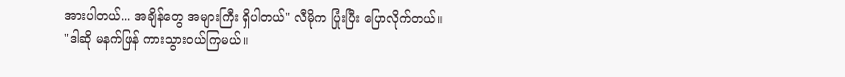အားပါတယ်... အချိန်တွေ အများကြီး ရှိပါတယ်" လီမိုက ပြုံးပြီး ပြောလိုက်တယ်။
"ဒါဆို မနက်ဖြန် ကားသွားဝယ်ကြမယ်။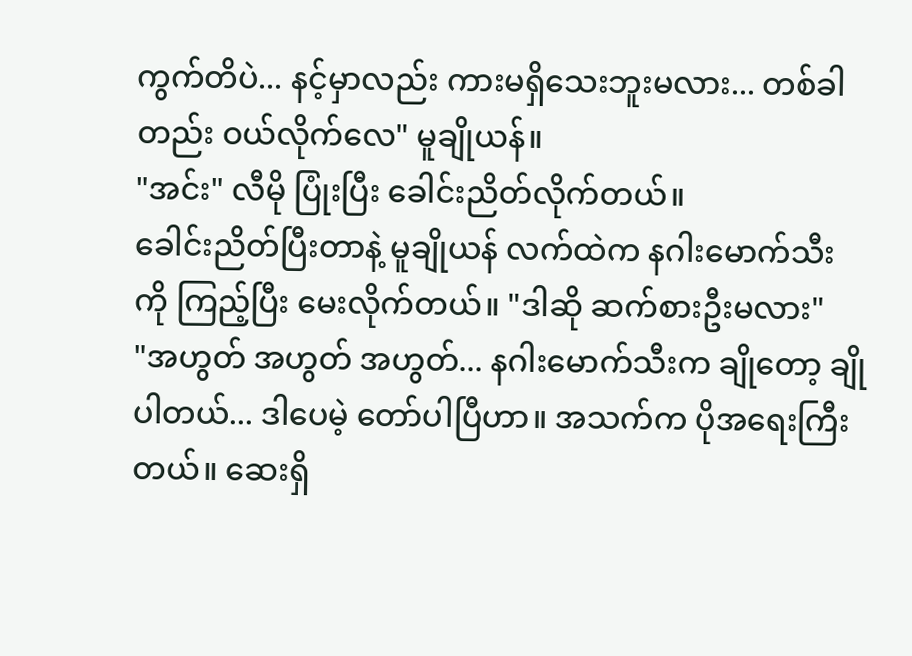ကွက်တိပဲ... နင့်မှာလည်း ကားမရှိသေးဘူးမလား... တစ်ခါတည်း ဝယ်လိုက်လေ" မူချိုယန်။
"အင်း" လီမို ပြုံးပြီး ခေါင်းညိတ်လိုက်တယ်။
ခေါင်းညိတ်ပြီးတာနဲ့ မူချိုယန် လက်ထဲက နဂါးမောက်သီးကို ကြည့်ပြီး မေးလိုက်တယ်။ "ဒါဆို ဆက်စားဦးမလား"
"အဟွတ် အဟွတ် အဟွတ်... နဂါးမောက်သီးက ချိုတော့ ချိုပါတယ်... ဒါပေမဲ့ တော်ပါပြီဟာ။ အသက်က ပိုအရေးကြီးတယ်။ ဆေးရှိ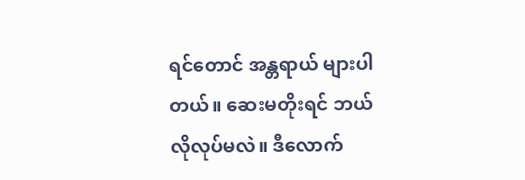ရင်တောင် အန္တရာယ် များပါတယ်။ ဆေးမတိုးရင် ဘယ်လိုလုပ်မလဲ။ ဒီလောက်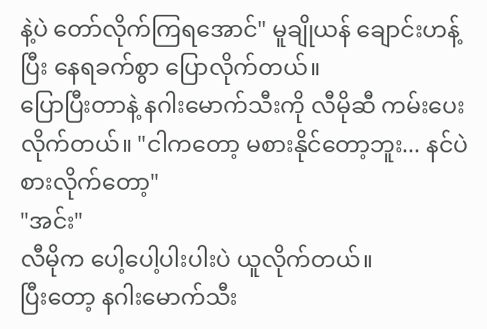နဲ့ပဲ တော်လိုက်ကြရအောင်" မူချိုယန် ချောင်းဟန့်ပြီး နေရခက်စွာ ပြောလိုက်တယ်။
ပြောပြီးတာနဲ့ နဂါးမောက်သီးကို လီမိုဆီ ကမ်းပေးလိုက်တယ်။ "ငါကတော့ မစားနိုင်တော့ဘူး... နင်ပဲ စားလိုက်တော့"
"အင်း"
လီမိုက ပေါ့ပေါ့ပါးပါးပဲ ယူလိုက်တယ်။
ပြီးတော့ နဂါးမောက်သီး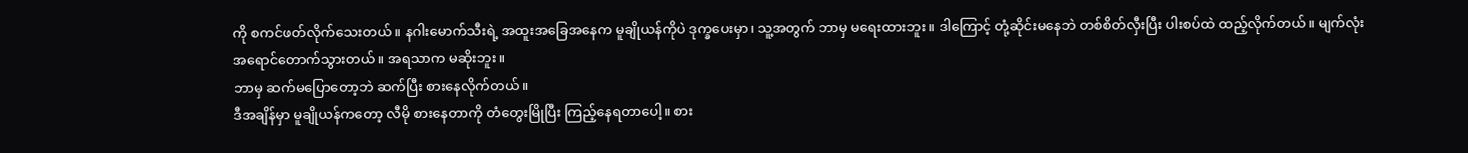ကို စကင်ဖတ်လိုက်သေးတယ်။ နဂါးမောက်သီးရဲ့ အထူးအခြေအနေက မူချိုယန်ကိုပဲ ဒုက္ခပေးမှာ၊ သူ့အတွက် ဘာမှ မရေးထားဘူး။ ဒါကြောင့် တုံ့ဆိုင်းမနေဘဲ တစ်စိတ်လှီးပြီး ပါးစပ်ထဲ ထည့်လိုက်တယ်။ မျက်လုံး အရောင်တောက်သွားတယ်။ အရသာက မဆိုးဘူး။
ဘာမှ ဆက်မပြောတော့ဘဲ ဆက်ပြီး စားနေလိုက်တယ်။
ဒီအချိန်မှာ မူချိုယန်ကတော့ လီမို စားနေတာကို တံတွေးမြိုပြီး ကြည့်နေရတာပေါ့။ စား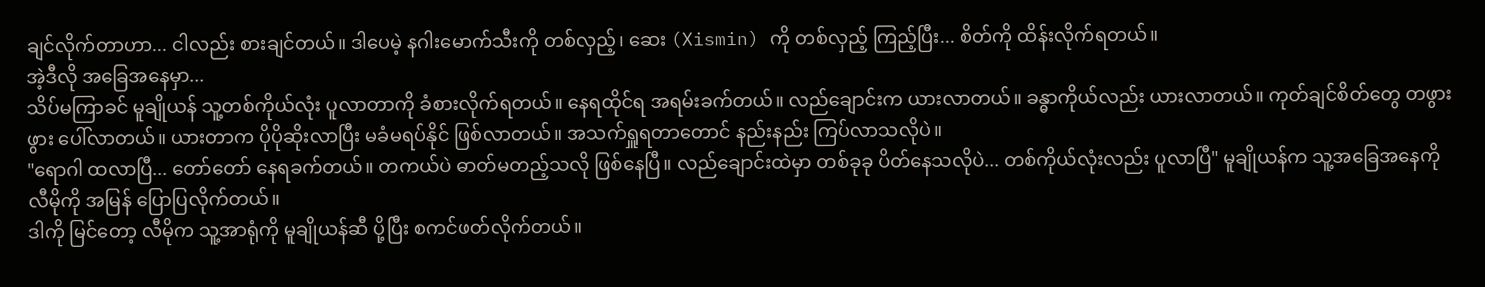ချင်လိုက်တာဟာ... ငါလည်း စားချင်တယ်။ ဒါပေမဲ့ နဂါးမောက်သီးကို တစ်လှည့်၊ ဆေး (Xismin) ကို တစ်လှည့် ကြည့်ပြီး... စိတ်ကို ထိန်းလိုက်ရတယ်။
အဲ့ဒီလို အခြေအနေမှာ...
သိပ်မကြာခင် မူချိုယန် သူ့တစ်ကိုယ်လုံး ပူလာတာကို ခံစားလိုက်ရတယ်။ နေရထိုင်ရ အရမ်းခက်တယ်။ လည်ချောင်းက ယားလာတယ်။ ခန္ဓာကိုယ်လည်း ယားလာတယ်။ ကုတ်ချင်စိတ်တွေ တဖွားဖွား ပေါ်လာတယ်။ ယားတာက ပိုပိုဆိုးလာပြီး မခံမရပ်နိုင် ဖြစ်လာတယ်။ အသက်ရှူရတာတောင် နည်းနည်း ကြပ်လာသလိုပဲ။
"ရောဂါ ထလာပြီ... တော်တော် နေရခက်တယ်။ တကယ်ပဲ ဓာတ်မတည့်သလို ဖြစ်နေပြီ။ လည်ချောင်းထဲမှာ တစ်ခုခု ပိတ်နေသလိုပဲ... တစ်ကိုယ်လုံးလည်း ပူလာပြီ" မူချိုယန်က သူ့အခြေအနေကို လီမိုကို အမြန် ပြောပြလိုက်တယ်။
ဒါကို မြင်တော့ လီမိုက သူ့အာရုံကို မူချိုယန်ဆီ ပို့ပြီး စကင်ဖတ်လိုက်တယ်။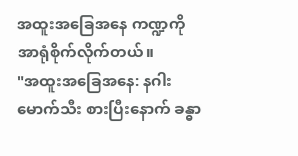အထူးအခြေအနေ ကဏ္ဍကို အာရုံစိုက်လိုက်တယ်။
"အထူးအခြေအနေ: နဂါးမောက်သီး စားပြီးနောက် ခန္ဓာ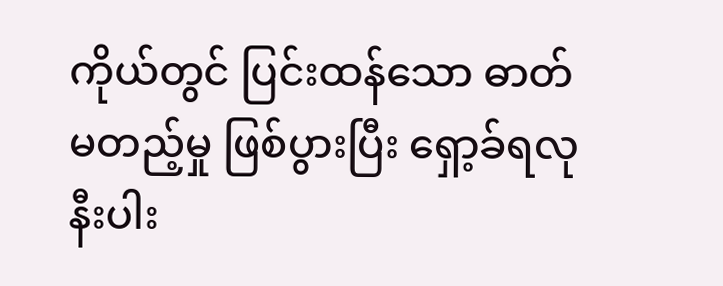ကိုယ်တွင် ပြင်းထန်သော ဓာတ်မတည့်မှု ဖြစ်ပွားပြီး ရှော့ခ်ရလုနီးပါး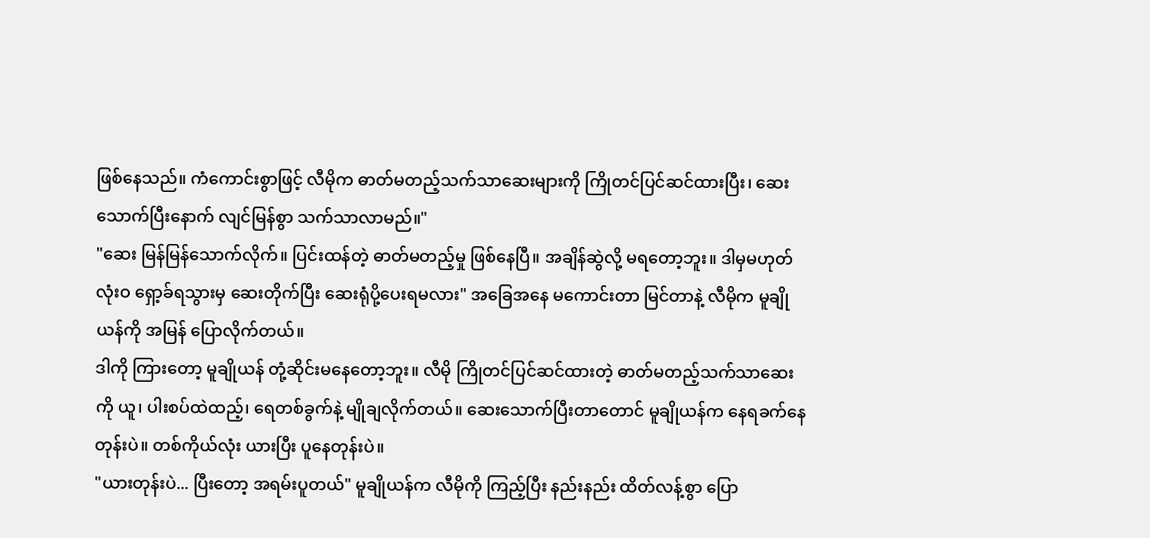ဖြစ်နေသည်။ ကံကောင်းစွာဖြင့် လီမိုက ဓာတ်မတည့်သက်သာဆေးများကို ကြိုတင်ပြင်ဆင်ထားပြီး၊ ဆေးသောက်ပြီးနောက် လျင်မြန်စွာ သက်သာလာမည်။"
"ဆေး မြန်မြန်သောက်လိုက်။ ပြင်းထန်တဲ့ ဓာတ်မတည့်မှု ဖြစ်နေပြီ။ အချိန်ဆွဲလို့ မရတော့ဘူး။ ဒါမှမဟုတ် လုံးဝ ရှော့ခ်ရသွားမှ ဆေးတိုက်ပြီး ဆေးရုံပို့ပေးရမလား" အခြေအနေ မကောင်းတာ မြင်တာနဲ့ လီမိုက မူချိုယန်ကို အမြန် ပြောလိုက်တယ်။
ဒါကို ကြားတော့ မူချိုယန် တုံ့ဆိုင်းမနေတော့ဘူး။ လီမို ကြိုတင်ပြင်ဆင်ထားတဲ့ ဓာတ်မတည့်သက်သာဆေးကို ယူ၊ ပါးစပ်ထဲထည့်၊ ရေတစ်ခွက်နဲ့ မျိုချလိုက်တယ်။ ဆေးသောက်ပြီးတာတောင် မူချိုယန်က နေရခက်နေတုန်းပဲ။ တစ်ကိုယ်လုံး ယားပြီး ပူနေတုန်းပဲ။
"ယားတုန်းပဲ... ပြီးတော့ အရမ်းပူတယ်" မူချိုယန်က လီမိုကို ကြည့်ပြီး နည်းနည်း ထိတ်လန့်စွာ ပြော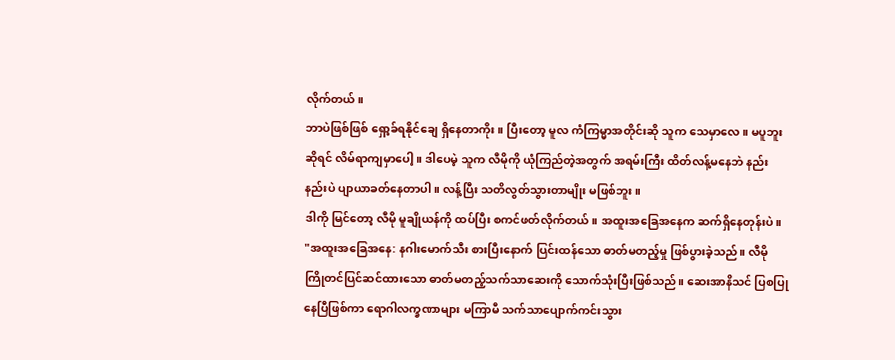လိုက်တယ်။
ဘာပဲဖြစ်ဖြစ် ရှော့ခ်ရနိုင်ချေ ရှိနေတာကိုး။ ပြီးတော့ မူလ ကံကြမ္မာအတိုင်းဆို သူက သေမှာလေ။ မပူဘူးဆိုရင် လိမ်ရာကျမှာပေါ့။ ဒါပေမဲ့ သူက လီမိုကို ယုံကြည်တဲ့အတွက် အရမ်းကြီး ထိတ်လန့်မနေဘဲ နည်းနည်းပဲ ပျာယာခတ်နေတာပါ။ လန့်ပြီး သတိလွတ်သွားတာမျိုး မဖြစ်ဘူး။
ဒါကို မြင်တော့ လီမို မူချိုယန်ကို ထပ်ပြီး စကင်ဖတ်လိုက်တယ်။ အထူးအခြေအနေက ဆက်ရှိနေတုန်းပဲ။
"အထူးအခြေအနေ: နဂါးမောက်သီး စားပြီးနောက် ပြင်းထန်သော ဓာတ်မတည့်မှု ဖြစ်ပွားခဲ့သည်။ လီမို ကြိုတင်ပြင်ဆင်ထားသော ဓာတ်မတည့်သက်သာဆေးကို သောက်သုံးပြီးဖြစ်သည်။ ဆေးအာနိသင် ပြစပြုနေပြီဖြစ်ကာ ရောဂါလက္ခဏာများ မကြာမီ သက်သာပျောက်ကင်းသွား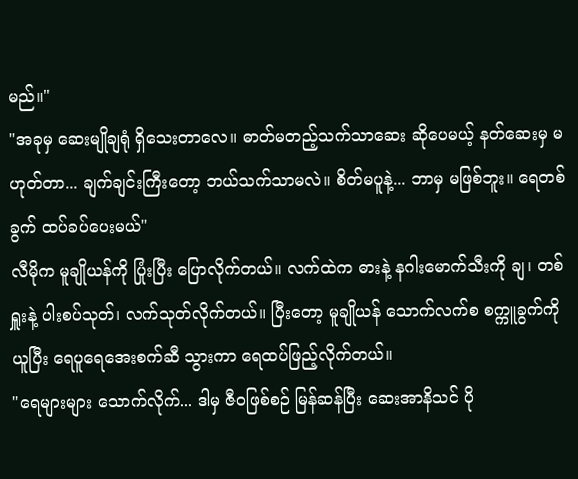မည်။"
"အခုမှ ဆေးမျိုချရုံ ရှိသေးတာလေ။ ဓာတ်မတည့်သက်သာဆေး ဆိုပေမယ့် နတ်ဆေးမှ မဟုတ်တာ... ချက်ချင်းကြီးတော့ ဘယ်သက်သာမလဲ။ စိတ်မပူနဲ့... ဘာမှ မဖြစ်ဘူး။ ရေတစ်ခွက် ထပ်ခပ်ပေးမယ်"
လီမိုက မူချိုယန်ကို ပြုံးပြီး ပြောလိုက်တယ်။ လက်ထဲက ဓားနဲ့ နဂါးမောက်သီးကို ချ၊ တစ်ရှူးနဲ့ ပါးစပ်သုတ်၊ လက်သုတ်လိုက်တယ်။ ပြီးတော့ မူချိုယန် သောက်လက်စ စက္ကူခွက်ကို ယူပြီး ရေပူရေအေးစက်ဆီ သွားကာ ရေထပ်ဖြည့်လိုက်တယ်။
"ရေများများ သောက်လိုက်... ဒါမှ ဇီဝဖြစ်စဉ် မြန်ဆန်ပြီး ဆေးအာနိသင် ပို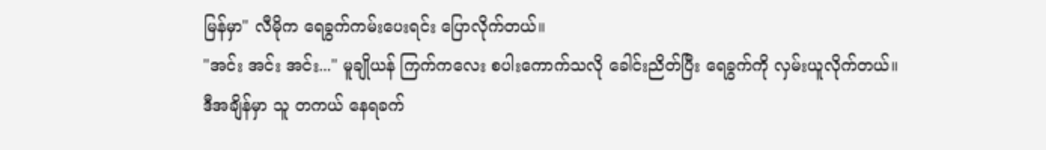မြန်မှာ" လီမိုက ရေခွက်ကမ်းပေးရင်း ပြောလိုက်တယ်။
"အင်း အင်း အင်း..." မူချိုယန် ကြက်ကလေး စပါးကောက်သလို ခေါင်းညိတ်ပြီး ရေခွက်ကို လှမ်းယူလိုက်တယ်။
ဒီအချိန်မှာ သူ တကယ် နေရခက်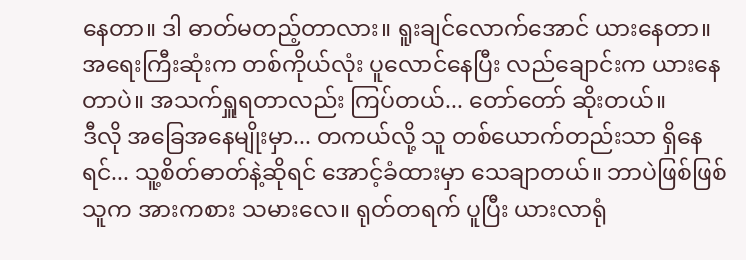နေတာ။ ဒါ ဓာတ်မတည့်တာလား။ ရူးချင်လောက်အောင် ယားနေတာ။ အရေးကြီးဆုံးက တစ်ကိုယ်လုံး ပူလောင်နေပြီး လည်ချောင်းက ယားနေတာပဲ။ အသက်ရှူရတာလည်း ကြပ်တယ်... တော်တော် ဆိုးတယ်။
ဒီလို အခြေအနေမျိုးမှာ... တကယ်လို့ သူ တစ်ယောက်တည်းသာ ရှိနေရင်... သူ့စိတ်ဓာတ်နဲ့ဆိုရင် အောင့်ခံထားမှာ သေချာတယ်။ ဘာပဲဖြစ်ဖြစ် သူက အားကစား သမားလေ။ ရုတ်တရက် ပူပြီး ယားလာရုံ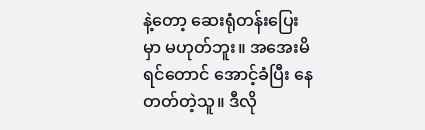နဲ့တော့ ဆေးရုံတန်းပြေးမှာ မဟုတ်ဘူး။ အအေးမိရင်တောင် အောင့်ခံပြီး နေတတ်တဲ့သူ။ ဒီလို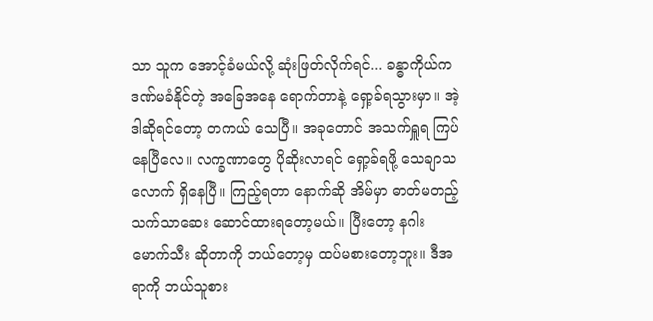သာ သူက အောင့်ခံမယ်လို့ ဆုံးဖြတ်လိုက်ရင်... ခန္ဓာကိုယ်က ဒဏ်မခံနိုင်တဲ့ အခြေအနေ ရောက်တာနဲ့ ရှော့ခ်ရသွားမှာ။ အဲ့ဒါဆိုရင်တော့ တကယ် သေပြီ။ အခုတောင် အသက်ရှူရ ကြပ်နေပြီလေ။ လက္ခဏာတွေ ပိုဆိုးလာရင် ရှော့ခ်ရဖို့ သေချာသလောက် ရှိနေပြီ။ ကြည့်ရတာ နောက်ဆို အိမ်မှာ ဓာတ်မတည့်သက်သာဆေး ဆောင်ထားရတော့မယ်။ ပြီးတော့ နဂါးမောက်သီး ဆိုတာကို ဘယ်တော့မှ ထပ်မစားတော့ဘူး။ ဒီအရာကို ဘယ်သူစား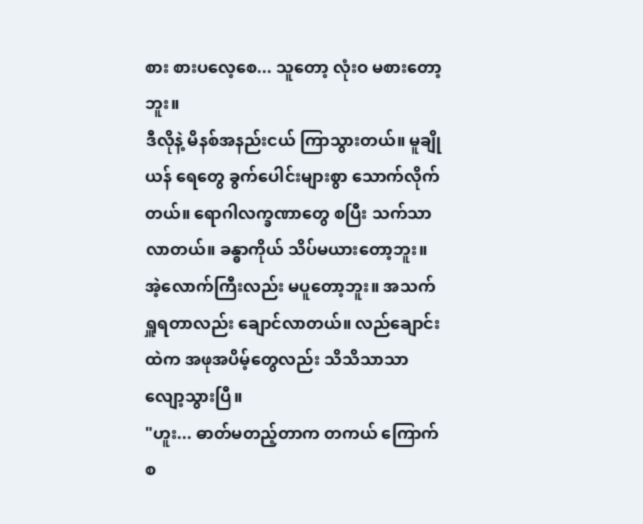စား စားပလေ့စေ... သူတော့ လုံးဝ မစားတော့ဘူး။
ဒီလိုနဲ့ မိနစ်အနည်းငယ် ကြာသွားတယ်။ မူချိုယန် ရေတွေ ခွက်ပေါင်းများစွာ သောက်လိုက်တယ်။ ရောဂါလက္ခဏာတွေ စပြီး သက်သာလာတယ်။ ခန္ဓာကိုယ် သိပ်မယားတော့ဘူး။ အဲ့လောက်ကြီးလည်း မပူတော့ဘူး။ အသက်ရှူရတာလည်း ချောင်လာတယ်။ လည်ချောင်းထဲက အဖုအပိမ့်တွေလည်း သိသိသာသာ လျော့သွားပြီ။
"ဟူး... ဓာတ်မတည့်တာက တကယ် ကြောက်စ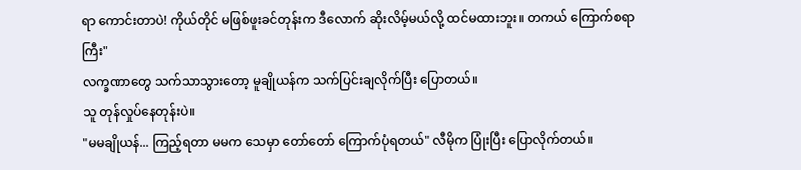ရာ ကောင်းတာပဲ! ကိုယ်တိုင် မဖြစ်ဖူးခင်တုန်းက ဒီလောက် ဆိုးလိမ့်မယ်လို့ ထင်မထားဘူး။ တကယ် ကြောက်စရာကြီး"
လက္ခဏာတွေ သက်သာသွားတော့ မူချိုယန်က သက်ပြင်းချလိုက်ပြီး ပြောတယ်။
သူ တုန်လှုပ်နေတုန်းပဲ။
"မမချိုယန်... ကြည့်ရတာ မမက သေမှာ တော်တော် ကြောက်ပုံရတယ်" လီမိုက ပြုံးပြီး ပြောလိုက်တယ်။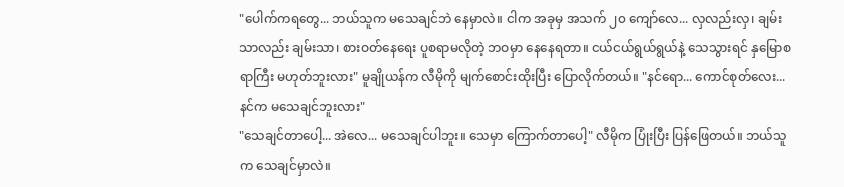"ပေါက်ကရတွေ... ဘယ်သူက မသေချင်ဘဲ နေမှာလဲ။ ငါက အခုမှ အသက် ၂၀ ကျော်လေ... လှလည်းလှ၊ ချမ်းသာလည်း ချမ်းသာ၊ စားဝတ်နေရေး ပူစရာမလိုတဲ့ ဘဝမှာ နေနေရတာ။ ငယ်ငယ်ရွယ်ရွယ်နဲ့ သေသွားရင် နှမြောစရာကြီး မဟုတ်ဘူးလား" မူချိုယန်က လီမိုကို မျက်စောင်းထိုးပြီး ပြောလိုက်တယ်။ "နင်ရော... ကောင်စုတ်လေး... နင်က မသေချင်ဘူးလား"
"သေချင်တာပေါ့... အဲလေ... မသေချင်ပါဘူး။ သေမှာ ကြောက်တာပေါ့" လီမိုက ပြုံးပြီး ပြန်ဖြေတယ်။ ဘယ်သူက သေချင်မှာလဲ။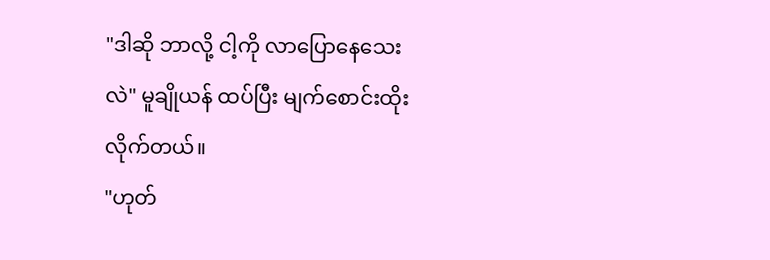"ဒါဆို ဘာလို့ ငါ့ကို လာပြောနေသေးလဲ" မူချိုယန် ထပ်ပြီး မျက်စောင်းထိုးလိုက်တယ်။
"ဟုတ်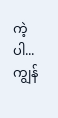ကဲ့ပါ... ကျွန်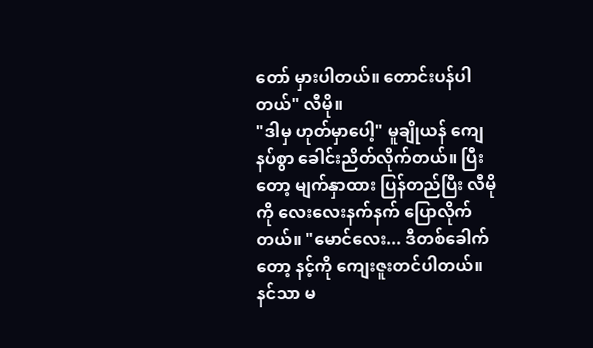တော် မှားပါတယ်။ တောင်းပန်ပါတယ်" လီမို။
"ဒါမှ ဟုတ်မှာပေါ့" မူချိုယန် ကျေနပ်စွာ ခေါင်းညိတ်လိုက်တယ်။ ပြီးတော့ မျက်နှာထား ပြန်တည်ပြီး လီမိုကို လေးလေးနက်နက် ပြောလိုက်တယ်။ "မောင်လေး... ဒီတစ်ခေါက်တော့ နင့်ကို ကျေးဇူးတင်ပါတယ်။ နင်သာ မ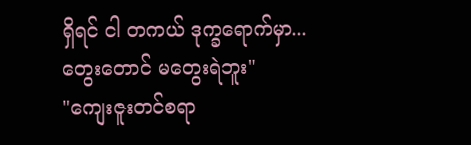ရှိရင် ငါ တကယ် ဒုက္ခရောက်မှာ... တွေးတောင် မတွေးရဲဘူး"
"ကျေးဇူးတင်စရာ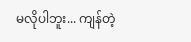မလိုပါဘူး... ကျန်တဲ့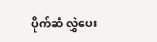ပိုက်ဆံ လွှဲပေး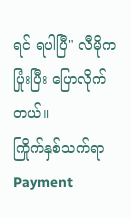ရင် ရပါပြီ" လီမိုက ပြုံးပြီး ပြောလိုက်တယ်။
ကြိုက်နှစ်သက်ရာ Payment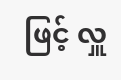ဖြင့် လှူ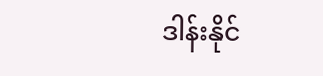ဒါန်းနိုင်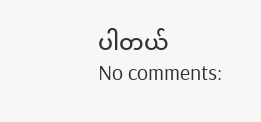ပါတယ်
No comments: